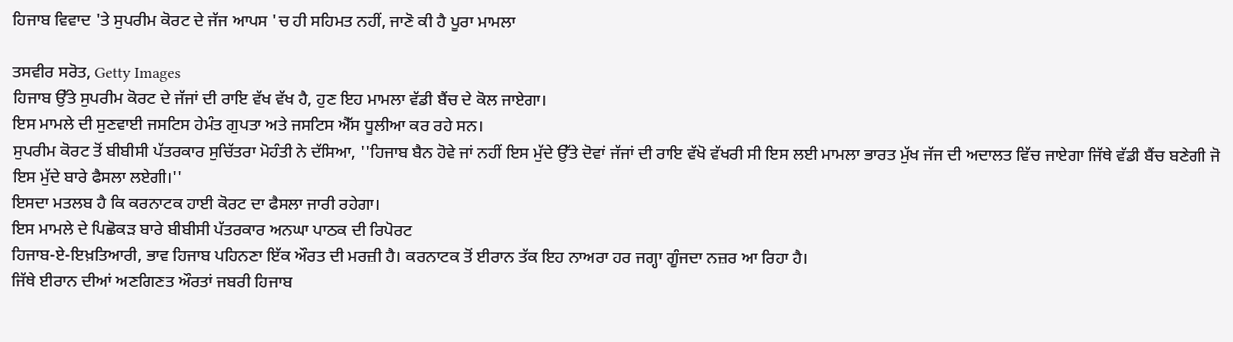ਹਿਜਾਬ ਵਿਵਾਦ 'ਤੇ ਸੁਪਰੀਮ ਕੋਰਟ ਦੇ ਜੱਜ ਆਪਸ 'ਚ ਹੀ ਸਹਿਮਤ ਨਹੀਂ, ਜਾਣੋ ਕੀ ਹੈ ਪੂਰਾ ਮਾਮਲਾ

ਤਸਵੀਰ ਸਰੋਤ, Getty Images
ਹਿਜਾਬ ਉੱਤੇ ਸੁਪਰੀਮ ਕੋਰਟ ਦੇ ਜੱਜਾਂ ਦੀ ਰਾਇ ਵੱਖ ਵੱਖ ਹੈ, ਹੁਣ ਇਹ ਮਾਮਲਾ ਵੱਡੀ ਬੈਂਚ ਦੇ ਕੋਲ ਜਾਏਗਾ।
ਇਸ ਮਾਮਲੇ ਦੀ ਸੁਣਵਾਈ ਜਸਟਿਸ ਹੇਮੰਤ ਗੁਪਤਾ ਅਤੇ ਜਸਟਿਸ ਐੱਸ ਧੂਲੀਆ ਕਰ ਰਹੇ ਸਨ।
ਸੁਪਰੀਮ ਕੋਰਟ ਤੋਂ ਬੀਬੀਸੀ ਪੱਤਰਕਾਰ ਸੁਚਿੱਤਰਾ ਮੋਹੰਤੀ ਨੇ ਦੱਸਿਆ, ''ਹਿਜਾਬ ਬੈਨ ਹੋਵੇ ਜਾਂ ਨਹੀਂ ਇਸ ਮੁੱਦੇ ਉੱਤੇ ਦੋਵਾਂ ਜੱਜਾਂ ਦੀ ਰਾਇ ਵੱਖੋ ਵੱਖਰੀ ਸੀ ਇਸ ਲਈ ਮਾਮਲਾ ਭਾਰਤ ਮੁੱਖ ਜੱਜ ਦੀ ਅਦਾਲਤ ਵਿੱਚ ਜਾਏਗਾ ਜਿੱਥੇ ਵੱਡੀ ਬੈਂਚ ਬਣੇਗੀ ਜੋ ਇਸ ਮੁੱਦੇ ਬਾਰੇ ਫੈਸਲਾ ਲਏਗੀ।''
ਇਸਦਾ ਮਤਲਬ ਹੈ ਕਿ ਕਰਨਾਟਕ ਹਾਈ ਕੋਰਟ ਦਾ ਫੈਸਲਾ ਜਾਰੀ ਰਹੇਗਾ।
ਇਸ ਮਾਮਲੇ ਦੇ ਪਿਛੋਕੜ ਬਾਰੇ ਬੀਬੀਸੀ ਪੱਤਰਕਾਰ ਅਨਘਾ ਪਾਠਕ ਦੀ ਰਿਪੋਰਟ
ਹਿਜਾਬ-ਏ-ਇਖ਼ਤਿਆਰੀ, ਭਾਵ ਹਿਜਾਬ ਪਹਿਨਣਾ ਇੱਕ ਔਰਤ ਦੀ ਮਰਜ਼ੀ ਹੈ। ਕਰਨਾਟਕ ਤੋਂ ਈਰਾਨ ਤੱਕ ਇਹ ਨਾਅਰਾ ਹਰ ਜਗ੍ਹਾ ਗੂੰਜਦਾ ਨਜ਼ਰ ਆ ਰਿਹਾ ਹੈ।
ਜਿੱਥੇ ਈਰਾਨ ਦੀਆਂ ਅਣਗਿਣਤ ਔਰਤਾਂ ਜਬਰੀ ਹਿਜਾਬ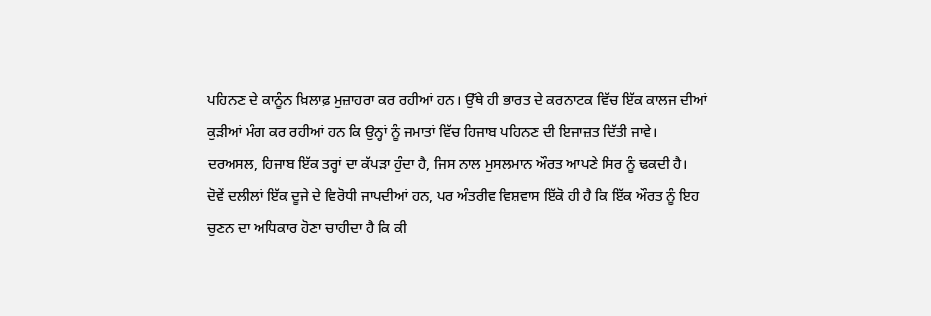ਪਹਿਨਣ ਦੇ ਕਾਨੂੰਨ ਖ਼ਿਲਾਫ਼ ਮੁਜ਼ਾਹਰਾ ਕਰ ਰਹੀਆਂ ਹਨ। ਉੱਥੇ ਹੀ ਭਾਰਤ ਦੇ ਕਰਨਾਟਕ ਵਿੱਚ ਇੱਕ ਕਾਲਜ ਦੀਆਂ ਕੁੜੀਆਂ ਮੰਗ ਕਰ ਰਹੀਆਂ ਹਨ ਕਿ ਉਨ੍ਹਾਂ ਨੂੰ ਜਮਾਤਾਂ ਵਿੱਚ ਹਿਜਾਬ ਪਹਿਨਣ ਦੀ ਇਜਾਜ਼ਤ ਦਿੱਤੀ ਜਾਵੇ।
ਦਰਅਸਲ, ਹਿਜਾਬ ਇੱਕ ਤਰ੍ਹਾਂ ਦਾ ਕੱਪੜਾ ਹੁੰਦਾ ਹੈ, ਜਿਸ ਨਾਲ ਮੁਸਲਮਾਨ ਔਰਤ ਆਪਣੇ ਸਿਰ ਨੂੰ ਢਕਦੀ ਹੈ।
ਦੋਵੇਂ ਦਲੀਲਾਂ ਇੱਕ ਦੂਜੇ ਦੇ ਵਿਰੋਧੀ ਜਾਪਦੀਆਂ ਹਨ, ਪਰ ਅੰਤਰੀਵ ਵਿਸ਼ਵਾਸ ਇੱਕੋ ਹੀ ਹੈ ਕਿ ਇੱਕ ਔਰਤ ਨੂੰ ਇਹ ਚੁਣਨ ਦਾ ਅਧਿਕਾਰ ਹੋਣਾ ਚਾਹੀਦਾ ਹੈ ਕਿ ਕੀ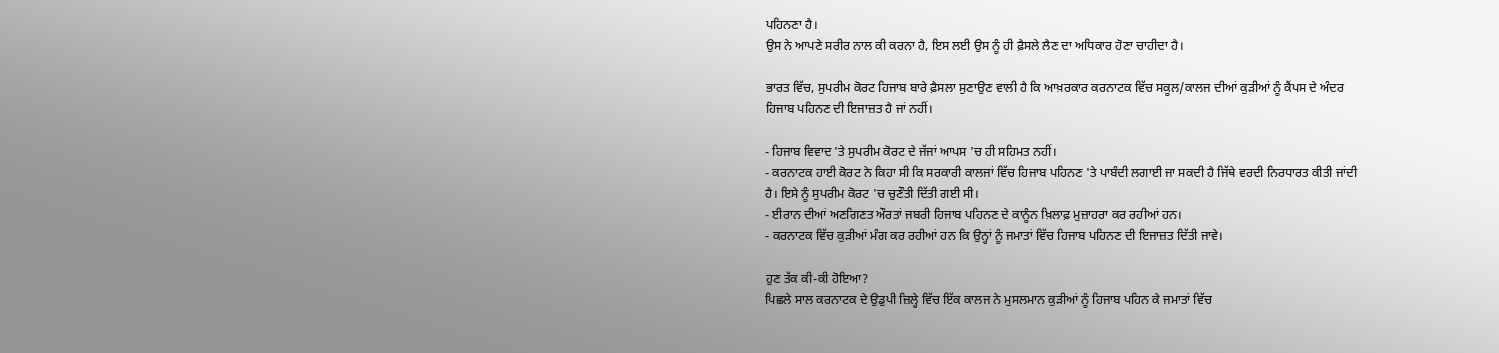ਪਹਿਨਣਾ ਹੈ।
ਉਸ ਨੇ ਆਪਣੇ ਸਰੀਰ ਨਾਲ ਕੀ ਕਰਨਾ ਹੈ, ਇਸ ਲਈ ਉਸ ਨੂੰ ਹੀ ਫ਼ੈਸਲੇ ਲੈਣ ਦਾ ਅਧਿਕਾਰ ਹੋਣਾ ਚਾਹੀਦਾ ਹੈ।

ਭਾਰਤ ਵਿੱਚ, ਸੁਪਰੀਮ ਕੋਰਟ ਹਿਜਾਬ ਬਾਰੇ ਫ਼ੈਸਲਾ ਸੁਣਾਉਣ ਵਾਲੀ ਹੈ ਕਿ ਆਖ਼ਰਕਾਰ ਕਰਨਾਟਕ ਵਿੱਚ ਸਕੂਲ/ਕਾਲਜ ਦੀਆਂ ਕੁੜੀਆਂ ਨੂੰ ਕੈਂਪਸ ਦੇ ਅੰਦਰ ਹਿਜਾਬ ਪਹਿਨਣ ਦੀ ਇਜਾਜ਼ਤ ਹੈ ਜਾਂ ਨਹੀਂ।

- ਹਿਜਾਬ ਵਿਵਾਦ 'ਤੇ ਸੁਪਰੀਮ ਕੋਰਟ ਦੇ ਜੱਜਾਂ ਆਪਸ 'ਚ ਹੀ ਸਹਿਮਤ ਨਹੀਂ।
- ਕਰਨਾਟਕ ਹਾਈ ਕੋਰਟ ਨੇ ਕਿਹਾ ਸੀ ਕਿ ਸਰਕਾਰੀ ਕਾਲਜਾਂ ਵਿੱਚ ਹਿਜਾਬ ਪਹਿਨਣ 'ਤੇ ਪਾਬੰਦੀ ਲਗਾਈ ਜਾ ਸਕਦੀ ਹੈ ਜਿੱਥੇ ਵਰਦੀ ਨਿਰਧਾਰਤ ਕੀਤੀ ਜਾਂਦੀ ਹੈ। ਇਸੇ ਨੂੰ ਸੁਪਰੀਮ ਕੋਰਟ 'ਚ ਚੁਣੌਤੀ ਦਿੱਤੀ ਗਈ ਸੀ।
- ਈਰਾਨ ਦੀਆਂ ਅਣਗਿਣਤ ਔਰਤਾਂ ਜਬਰੀ ਹਿਜਾਬ ਪਹਿਨਣ ਦੇ ਕਾਨੂੰਨ ਖ਼ਿਲਾਫ਼ ਮੁਜ਼ਾਹਰਾ ਕਰ ਰਹੀਆਂ ਹਨ।
- ਕਰਨਾਟਕ ਵਿੱਚ ਕੁੜੀਆਂ ਮੰਗ ਕਰ ਰਹੀਆਂ ਹਨ ਕਿ ਉਨ੍ਹਾਂ ਨੂੰ ਜਮਾਤਾਂ ਵਿੱਚ ਹਿਜਾਬ ਪਹਿਨਣ ਦੀ ਇਜਾਜ਼ਤ ਦਿੱਤੀ ਜਾਵੇ।

ਹੁਣ ਤੱਕ ਕੀ-ਕੀ ਹੋਇਆ?
ਪਿਛਲੇ ਸਾਲ ਕਰਨਾਟਕ ਦੇ ਉਡੁਪੀ ਜ਼ਿਲ੍ਹੇ ਵਿੱਚ ਇੱਕ ਕਾਲਜ ਨੇ ਮੁਸਲਮਾਨ ਕੁੜੀਆਂ ਨੂੰ ਹਿਜਾਬ ਪਹਿਨ ਕੇ ਜਮਾਤਾਂ ਵਿੱਚ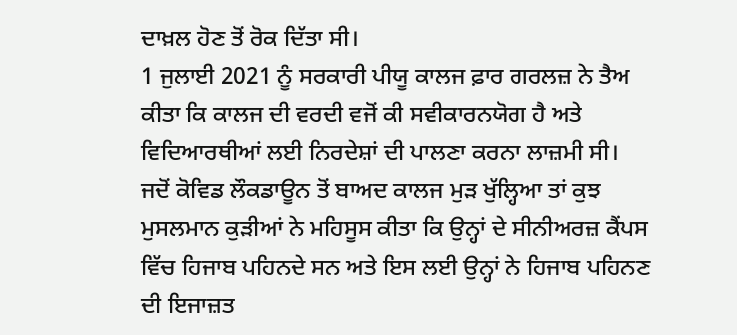ਦਾਖ਼ਲ ਹੋਣ ਤੋਂ ਰੋਕ ਦਿੱਤਾ ਸੀ।
1 ਜੁਲਾਈ 2021 ਨੂੰ ਸਰਕਾਰੀ ਪੀਯੂ ਕਾਲਜ ਫ਼ਾਰ ਗਰਲਜ਼ ਨੇ ਤੈਅ ਕੀਤਾ ਕਿ ਕਾਲਜ ਦੀ ਵਰਦੀ ਵਜੋਂ ਕੀ ਸਵੀਕਾਰਨਯੋਗ ਹੈ ਅਤੇ ਵਿਦਿਆਰਥੀਆਂ ਲਈ ਨਿਰਦੇਸ਼ਾਂ ਦੀ ਪਾਲਣਾ ਕਰਨਾ ਲਾਜ਼ਮੀ ਸੀ।
ਜਦੋਂ ਕੋਵਿਡ ਲੌਕਡਾਊਨ ਤੋਂ ਬਾਅਦ ਕਾਲਜ ਮੁੜ ਖੁੱਲ੍ਹਿਆ ਤਾਂ ਕੁਝ ਮੁਸਲਮਾਨ ਕੁੜੀਆਂ ਨੇ ਮਹਿਸੂਸ ਕੀਤਾ ਕਿ ਉਨ੍ਹਾਂ ਦੇ ਸੀਨੀਅਰਜ਼ ਕੈਂਪਸ ਵਿੱਚ ਹਿਜਾਬ ਪਹਿਨਦੇ ਸਨ ਅਤੇ ਇਸ ਲਈ ਉਨ੍ਹਾਂ ਨੇ ਹਿਜਾਬ ਪਹਿਨਣ ਦੀ ਇਜਾਜ਼ਤ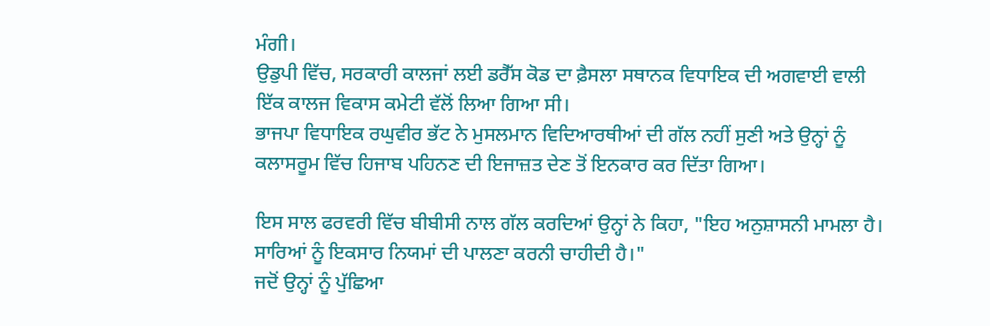ਮੰਗੀ।
ਉਡੁਪੀ ਵਿੱਚ, ਸਰਕਾਰੀ ਕਾਲਜਾਂ ਲਈ ਡਰੈੱਸ ਕੋਡ ਦਾ ਫ਼ੈਸਲਾ ਸਥਾਨਕ ਵਿਧਾਇਕ ਦੀ ਅਗਵਾਈ ਵਾਲੀ ਇੱਕ ਕਾਲਜ ਵਿਕਾਸ ਕਮੇਟੀ ਵੱਲੋਂ ਲਿਆ ਗਿਆ ਸੀ।
ਭਾਜਪਾ ਵਿਧਾਇਕ ਰਘੁਵੀਰ ਭੱਟ ਨੇ ਮੁਸਲਮਾਨ ਵਿਦਿਆਰਥੀਆਂ ਦੀ ਗੱਲ ਨਹੀਂ ਸੁਣੀ ਅਤੇ ਉਨ੍ਹਾਂ ਨੂੰ ਕਲਾਸਰੂਮ ਵਿੱਚ ਹਿਜਾਬ ਪਹਿਨਣ ਦੀ ਇਜਾਜ਼ਤ ਦੇਣ ਤੋਂ ਇਨਕਾਰ ਕਰ ਦਿੱਤਾ ਗਿਆ।

ਇਸ ਸਾਲ ਫਰਵਰੀ ਵਿੱਚ ਬੀਬੀਸੀ ਨਾਲ ਗੱਲ ਕਰਦਿਆਂ ਉਨ੍ਹਾਂ ਨੇ ਕਿਹਾ, "ਇਹ ਅਨੁਸ਼ਾਸਨੀ ਮਾਮਲਾ ਹੈ। ਸਾਰਿਆਂ ਨੂੰ ਇਕਸਾਰ ਨਿਯਮਾਂ ਦੀ ਪਾਲਣਾ ਕਰਨੀ ਚਾਹੀਦੀ ਹੈ।"
ਜਦੋਂ ਉਨ੍ਹਾਂ ਨੂੰ ਪੁੱਛਿਆ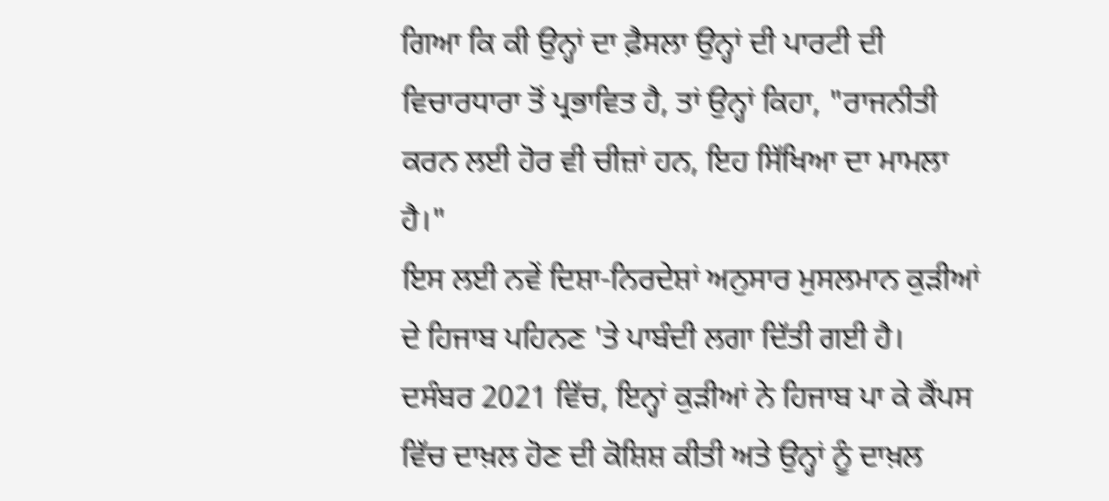ਗਿਆ ਕਿ ਕੀ ਉਨ੍ਹਾਂ ਦਾ ਫ਼ੈਸਲਾ ਉਨ੍ਹਾਂ ਦੀ ਪਾਰਟੀ ਦੀ ਵਿਚਾਰਧਾਰਾ ਤੋਂ ਪ੍ਰਭਾਵਿਤ ਹੈ, ਤਾਂ ਉਨ੍ਹਾਂ ਕਿਹਾ, "ਰਾਜਨੀਤੀ ਕਰਨ ਲਈ ਹੋਰ ਵੀ ਚੀਜ਼ਾਂ ਹਨ, ਇਹ ਸਿੱਖਿਆ ਦਾ ਮਾਮਲਾ ਹੈ।"
ਇਸ ਲਈ ਨਵੇਂ ਦਿਸ਼ਾ-ਨਿਰਦੇਸ਼ਾਂ ਅਨੁਸਾਰ ਮੁਸਲਮਾਨ ਕੁੜੀਆਂ ਦੇ ਹਿਜਾਬ ਪਹਿਨਣ 'ਤੇ ਪਾਬੰਦੀ ਲਗਾ ਦਿੱਤੀ ਗਈ ਹੈ।
ਦਸੰਬਰ 2021 ਵਿੱਚ, ਇਨ੍ਹਾਂ ਕੁੜੀਆਂ ਨੇ ਹਿਜਾਬ ਪਾ ਕੇ ਕੈਂਪਸ ਵਿੱਚ ਦਾਖ਼ਲ ਹੋਣ ਦੀ ਕੋਸ਼ਿਸ਼ ਕੀਤੀ ਅਤੇ ਉਨ੍ਹਾਂ ਨੂੰ ਦਾਖ਼ਲ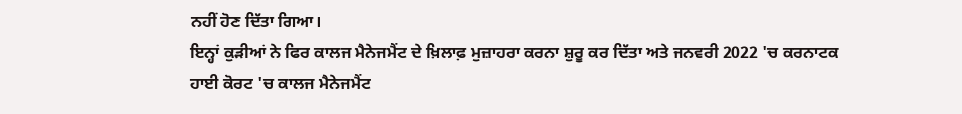ਨਹੀਂ ਹੋਣ ਦਿੱਤਾ ਗਿਆ।
ਇਨ੍ਹਾਂ ਕੁੜੀਆਂ ਨੇ ਫਿਰ ਕਾਲਜ ਮੈਨੇਜਮੈਂਟ ਦੇ ਖ਼ਿਲਾਫ਼ ਮੁਜ਼ਾਹਰਾ ਕਰਨਾ ਸ਼ੁਰੂ ਕਰ ਦਿੱਤਾ ਅਤੇ ਜਨਵਰੀ 2022 'ਚ ਕਰਨਾਟਕ ਹਾਈ ਕੋਰਟ 'ਚ ਕਾਲਜ ਮੈਨੇਜਮੈਂਟ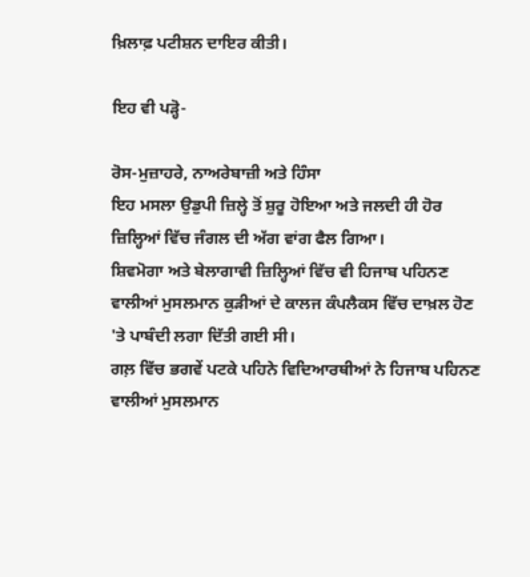ਖ਼ਿਲਾਫ਼ ਪਟੀਸ਼ਨ ਦਾਇਰ ਕੀਤੀ।

ਇਹ ਵੀ ਪੜ੍ਹੋ-

ਰੋਸ-ਮੁਜ਼ਾਹਰੇ, ਨਾਅਰੇਬਾਜ਼ੀ ਅਤੇ ਹਿੰਸਾ
ਇਹ ਮਸਲਾ ਉਡੁਪੀ ਜ਼ਿਲ੍ਹੇ ਤੋਂ ਸ਼ੁਰੂ ਹੋਇਆ ਅਤੇ ਜਲਦੀ ਹੀ ਹੋਰ ਜ਼ਿਲ੍ਹਿਆਂ ਵਿੱਚ ਜੰਗਲ ਦੀ ਅੱਗ ਵਾਂਗ ਫੈਲ ਗਿਆ।
ਸ਼ਿਵਮੋਗਾ ਅਤੇ ਬੇਲਾਗਾਵੀ ਜ਼ਿਲ੍ਹਿਆਂ ਵਿੱਚ ਵੀ ਹਿਜਾਬ ਪਹਿਨਣ ਵਾਲੀਆਂ ਮੁਸਲਮਾਨ ਕੁੜੀਆਂ ਦੇ ਕਾਲਜ ਕੰਪਲੈਕਸ ਵਿੱਚ ਦਾਖ਼ਲ ਹੋਣ 'ਤੇ ਪਾਬੰਦੀ ਲਗਾ ਦਿੱਤੀ ਗਈ ਸੀ।
ਗਲ਼ ਵਿੱਚ ਭਗਵੇਂ ਪਟਕੇ ਪਹਿਨੇ ਵਿਦਿਆਰਥੀਆਂ ਨੇ ਹਿਜਾਬ ਪਹਿਨਣ ਵਾਲੀਆਂ ਮੁਸਲਮਾਨ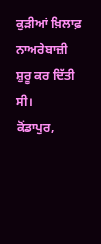ਕੁੜੀਆਂ ਖ਼ਿਲਾਫ਼ ਨਾਅਰੇਬਾਜ਼ੀ ਸ਼ੁਰੂ ਕਰ ਦਿੱਤੀ ਸੀ।
ਕੋਂਡਾਪੁਰ,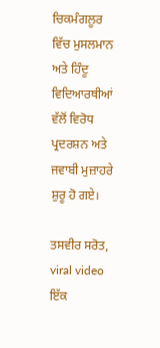ਚਿਕਮੰਗਲੂਰ ਵਿੱਚ ਮੁਸਲਮਾਨ ਅਤੇ ਹਿੰਦੂ ਵਿਦਿਆਰਥੀਆਂ ਵੱਲੋਂ ਵਿਰੋਧ ਪ੍ਰਦਰਸ਼ਨ ਅਤੇ ਜਵਾਬੀ ਮੁਜ਼ਾਹਰੇ ਸ਼ੁਰੂ ਹੋ ਗਏ।

ਤਸਵੀਰ ਸਰੋਤ, viral video
ਇੱਕ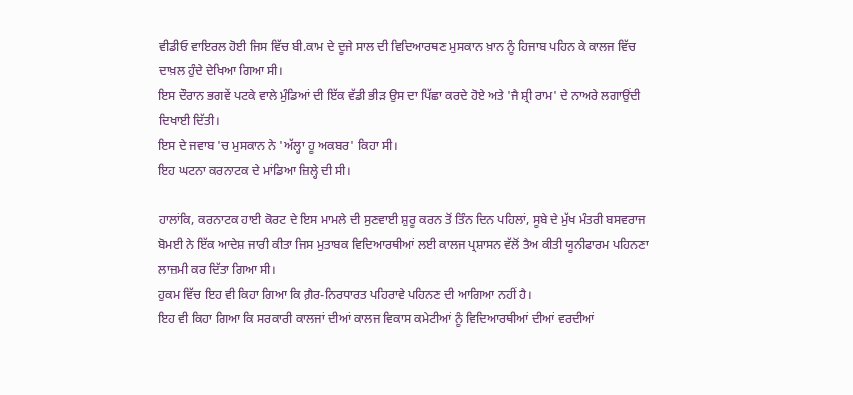ਵੀਡੀਓ ਵਾਇਰਲ ਹੋਈ ਜਿਸ ਵਿੱਚ ਬੀ.ਕਾਮ ਦੇ ਦੂਜੇ ਸਾਲ ਦੀ ਵਿਦਿਆਰਥਣ ਮੁਸਕਾਨ ਖ਼ਾਨ ਨੂੰ ਹਿਜਾਬ ਪਹਿਨ ਕੇ ਕਾਲਜ ਵਿੱਚ ਦਾਖ਼ਲ ਹੁੰਦੇ ਦੇਖਿਆ ਗਿਆ ਸੀ।
ਇਸ ਦੌਰਾਨ ਭਗਵੇਂ ਪਟਕੇ ਵਾਲੇ ਮੁੰਡਿਆਂ ਦੀ ਇੱਕ ਵੱਡੀ ਭੀੜ ਉਸ ਦਾ ਪਿੱਛਾ ਕਰਦੇ ਹੋਏ ਅਤੇ 'ਜੈ ਸ਼੍ਰੀ ਰਾਮ' ਦੇ ਨਾਅਰੇ ਲਗਾਉਂਦੀ ਦਿਖਾਈ ਦਿੱਤੀ।
ਇਸ ਦੇ ਜਵਾਬ 'ਚ ਮੁਸਕਾਨ ਨੇ 'ਅੱਲ੍ਹਾ ਹੂ ਅਕਬਰ' ਕਿਹਾ ਸੀ।
ਇਹ ਘਟਨਾ ਕਰਨਾਟਕ ਦੇ ਮਾਂਡਿਆ ਜ਼ਿਲ੍ਹੇ ਦੀ ਸੀ।

ਹਾਲਾਂਕਿ, ਕਰਨਾਟਕ ਹਾਈ ਕੋਰਟ ਦੇ ਇਸ ਮਾਮਲੇ ਦੀ ਸੁਣਵਾਈ ਸ਼ੁਰੂ ਕਰਨ ਤੋਂ ਤਿੰਨ ਦਿਨ ਪਹਿਲਾਂ, ਸੂਬੇ ਦੇ ਮੁੱਖ ਮੰਤਰੀ ਬਸਵਰਾਜ ਬੋਮਈ ਨੇ ਇੱਕ ਆਦੇਸ਼ ਜਾਰੀ ਕੀਤਾ ਜਿਸ ਮੁਤਾਬਕ ਵਿਦਿਆਰਥੀਆਂ ਲਈ ਕਾਲਜ ਪ੍ਰਸ਼ਾਸਨ ਵੱਲੋਂ ਤੈਅ ਕੀਤੀ ਯੂਨੀਫਾਰਮ ਪਹਿਨਣਾ ਲਾਜ਼ਮੀ ਕਰ ਦਿੱਤਾ ਗਿਆ ਸੀ।
ਹੁਕਮ ਵਿੱਚ ਇਹ ਵੀ ਕਿਹਾ ਗਿਆ ਕਿ ਗ਼ੈਰ-ਨਿਰਧਾਰਤ ਪਹਿਰਾਵੇ ਪਹਿਨਣ ਦੀ ਆਗਿਆ ਨਹੀਂ ਹੈ।
ਇਹ ਵੀ ਕਿਹਾ ਗਿਆ ਕਿ ਸਰਕਾਰੀ ਕਾਲਜਾਂ ਦੀਆਂ ਕਾਲਜ ਵਿਕਾਸ ਕਮੇਟੀਆਂ ਨੂੰ ਵਿਦਿਆਰਥੀਆਂ ਦੀਆਂ ਵਰਦੀਆਂ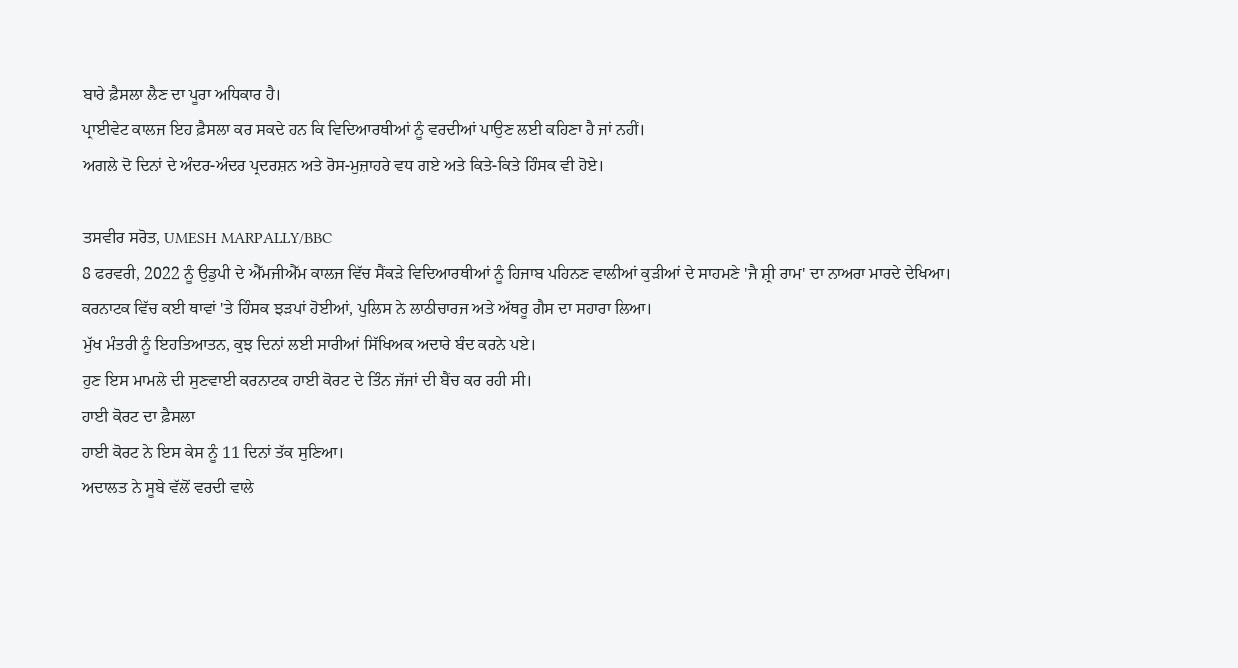ਬਾਰੇ ਫ਼ੈਸਲਾ ਲੈਣ ਦਾ ਪੂਰਾ ਅਧਿਕਾਰ ਹੈ।
ਪ੍ਰਾਈਵੇਟ ਕਾਲਜ ਇਹ ਫ਼ੈਸਲਾ ਕਰ ਸਕਦੇ ਹਨ ਕਿ ਵਿਦਿਆਰਥੀਆਂ ਨੂੰ ਵਰਦੀਆਂ ਪਾਉਣ ਲਈ ਕਹਿਣਾ ਹੈ ਜਾਂ ਨਹੀਂ।
ਅਗਲੇ ਦੋ ਦਿਨਾਂ ਦੇ ਅੰਦਰ-ਅੰਦਰ ਪ੍ਰਦਰਸ਼ਨ ਅਤੇ ਰੋਸ-ਮੁਜ਼ਾਹਰੇ ਵਧ ਗਏ ਅਤੇ ਕਿਤੇ-ਕਿਤੇ ਹਿੰਸਕ ਵੀ ਹੋਏ।

ਤਸਵੀਰ ਸਰੋਤ, UMESH MARPALLY/BBC
8 ਫਰਵਰੀ, 2022 ਨੂੰ ਉਡੁਪੀ ਦੇ ਐੱਮਜੀਐੱਮ ਕਾਲਜ ਵਿੱਚ ਸੈਂਕੜੇ ਵਿਦਿਆਰਥੀਆਂ ਨੂੰ ਹਿਜਾਬ ਪਹਿਨਣ ਵਾਲੀਆਂ ਕੁੜੀਆਂ ਦੇ ਸਾਹਮਣੇ 'ਜੈ ਸ਼੍ਰੀ ਰਾਮ' ਦਾ ਨਾਅਰਾ ਮਾਰਦੇ ਦੇਖਿਆ।
ਕਰਨਾਟਕ ਵਿੱਚ ਕਈ ਥਾਵਾਂ 'ਤੇ ਹਿੰਸਕ ਝੜਪਾਂ ਹੋਈਆਂ, ਪੁਲਿਸ ਨੇ ਲਾਠੀਚਾਰਜ ਅਤੇ ਅੱਥਰੂ ਗੈਸ ਦਾ ਸਹਾਰਾ ਲਿਆ।
ਮੁੱਖ ਮੰਤਰੀ ਨੂੰ ਇਹਤਿਆਤਨ, ਕੁਝ ਦਿਨਾਂ ਲਈ ਸਾਰੀਆਂ ਸਿੱਖਿਅਕ ਅਦਾਰੇ ਬੰਦ ਕਰਨੇ ਪਏ।
ਹੁਣ ਇਸ ਮਾਮਲੇ ਦੀ ਸੁਣਵਾਈ ਕਰਨਾਟਕ ਹਾਈ ਕੋਰਟ ਦੇ ਤਿੰਨ ਜੱਜਾਂ ਦੀ ਬੈਂਚ ਕਰ ਰਹੀ ਸੀ।
ਹਾਈ ਕੋਰਟ ਦਾ ਫ਼ੈਸਲਾ
ਹਾਈ ਕੋਰਟ ਨੇ ਇਸ ਕੇਸ ਨੂੰ 11 ਦਿਨਾਂ ਤੱਕ ਸੁਣਿਆ।
ਅਦਾਲਤ ਨੇ ਸੂਬੇ ਵੱਲੋਂ ਵਰਦੀ ਵਾਲੇ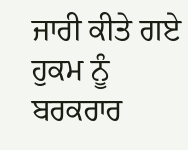ਜਾਰੀ ਕੀਤੇ ਗਏ ਹੁਕਮ ਨੂੰ ਬਰਕਰਾਰ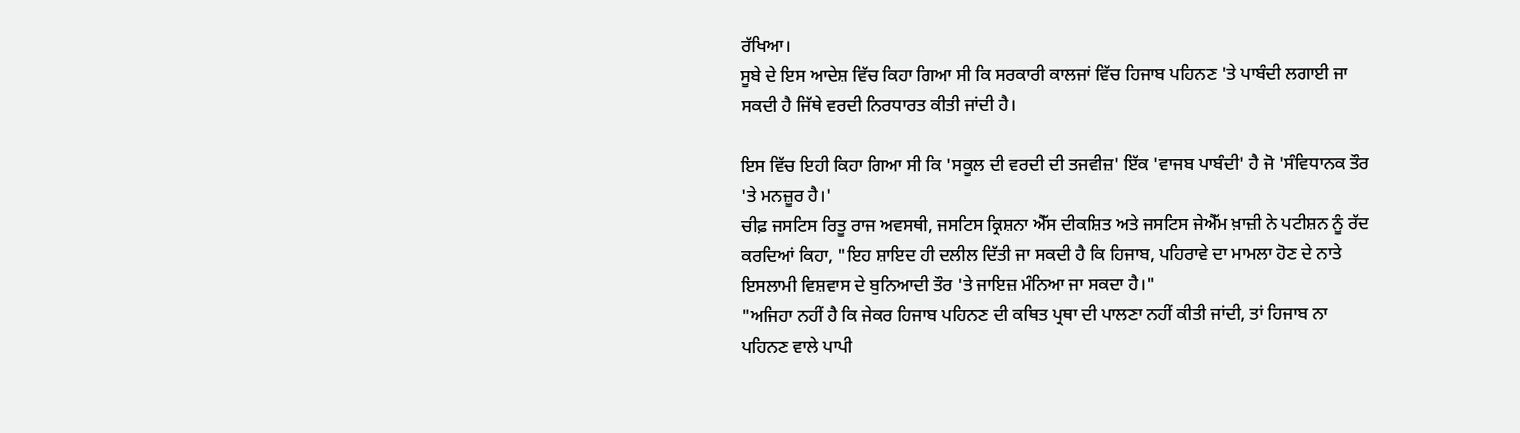ਰੱਖਿਆ।
ਸੂਬੇ ਦੇ ਇਸ ਆਦੇਸ਼ ਵਿੱਚ ਕਿਹਾ ਗਿਆ ਸੀ ਕਿ ਸਰਕਾਰੀ ਕਾਲਜਾਂ ਵਿੱਚ ਹਿਜਾਬ ਪਹਿਨਣ 'ਤੇ ਪਾਬੰਦੀ ਲਗਾਈ ਜਾ ਸਕਦੀ ਹੈ ਜਿੱਥੇ ਵਰਦੀ ਨਿਰਧਾਰਤ ਕੀਤੀ ਜਾਂਦੀ ਹੈ।

ਇਸ ਵਿੱਚ ਇਹੀ ਕਿਹਾ ਗਿਆ ਸੀ ਕਿ 'ਸਕੂਲ ਦੀ ਵਰਦੀ ਦੀ ਤਜਵੀਜ਼' ਇੱਕ 'ਵਾਜਬ ਪਾਬੰਦੀ' ਹੈ ਜੋ 'ਸੰਵਿਧਾਨਕ ਤੌਰ 'ਤੇ ਮਨਜ਼ੂਰ ਹੈ।'
ਚੀਫ਼ ਜਸਟਿਸ ਰਿਤੂ ਰਾਜ ਅਵਸਥੀ, ਜਸਟਿਸ ਕ੍ਰਿਸ਼ਨਾ ਐੱਸ ਦੀਕਸ਼ਿਤ ਅਤੇ ਜਸਟਿਸ ਜੇਐੱਮ ਖ਼ਾਜ਼ੀ ਨੇ ਪਟੀਸ਼ਨ ਨੂੰ ਰੱਦ ਕਰਦਿਆਂ ਕਿਹਾ, "ਇਹ ਸ਼ਾਇਦ ਹੀ ਦਲੀਲ ਦਿੱਤੀ ਜਾ ਸਕਦੀ ਹੈ ਕਿ ਹਿਜਾਬ, ਪਹਿਰਾਵੇ ਦਾ ਮਾਮਲਾ ਹੋਣ ਦੇ ਨਾਤੇ ਇਸਲਾਮੀ ਵਿਸ਼ਵਾਸ ਦੇ ਬੁਨਿਆਦੀ ਤੌਰ 'ਤੇ ਜਾਇਜ਼ ਮੰਨਿਆ ਜਾ ਸਕਦਾ ਹੈ।"
"ਅਜਿਹਾ ਨਹੀਂ ਹੈ ਕਿ ਜੇਕਰ ਹਿਜਾਬ ਪਹਿਨਣ ਦੀ ਕਥਿਤ ਪ੍ਰਥਾ ਦੀ ਪਾਲਣਾ ਨਹੀਂ ਕੀਤੀ ਜਾਂਦੀ, ਤਾਂ ਹਿਜਾਬ ਨਾ ਪਹਿਨਣ ਵਾਲੇ ਪਾਪੀ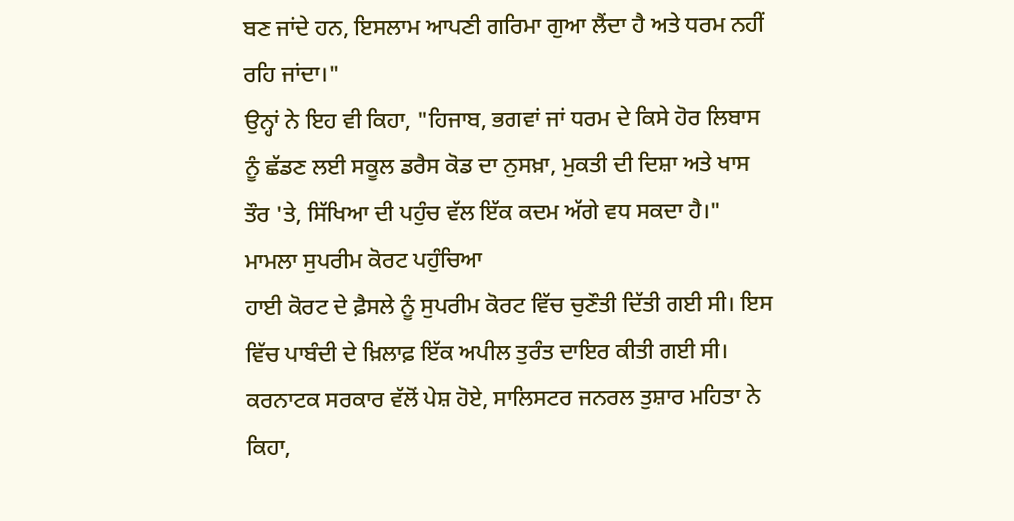ਬਣ ਜਾਂਦੇ ਹਨ, ਇਸਲਾਮ ਆਪਣੀ ਗਰਿਮਾ ਗੁਆ ਲੈਂਦਾ ਹੈ ਅਤੇ ਧਰਮ ਨਹੀਂ ਰਹਿ ਜਾਂਦਾ।"
ਉਨ੍ਹਾਂ ਨੇ ਇਹ ਵੀ ਕਿਹਾ, "ਹਿਜਾਬ, ਭਗਵਾਂ ਜਾਂ ਧਰਮ ਦੇ ਕਿਸੇ ਹੋਰ ਲਿਬਾਸ ਨੂੰ ਛੱਡਣ ਲਈ ਸਕੂਲ ਡਰੈਸ ਕੋਡ ਦਾ ਨੁਸਖ਼ਾ, ਮੁਕਤੀ ਦੀ ਦਿਸ਼ਾ ਅਤੇ ਖਾਸ ਤੌਰ 'ਤੇ, ਸਿੱਖਿਆ ਦੀ ਪਹੁੰਚ ਵੱਲ ਇੱਕ ਕਦਮ ਅੱਗੇ ਵਧ ਸਕਦਾ ਹੈ।"
ਮਾਮਲਾ ਸੁਪਰੀਮ ਕੋਰਟ ਪਹੁੰਚਿਆ
ਹਾਈ ਕੋਰਟ ਦੇ ਫ਼ੈਸਲੇ ਨੂੰ ਸੁਪਰੀਮ ਕੋਰਟ ਵਿੱਚ ਚੁਣੌਤੀ ਦਿੱਤੀ ਗਈ ਸੀ। ਇਸ ਵਿੱਚ ਪਾਬੰਦੀ ਦੇ ਖ਼ਿਲਾਫ਼ ਇੱਕ ਅਪੀਲ ਤੁਰੰਤ ਦਾਇਰ ਕੀਤੀ ਗਈ ਸੀ।
ਕਰਨਾਟਕ ਸਰਕਾਰ ਵੱਲੋਂ ਪੇਸ਼ ਹੋਏ, ਸਾਲਿਸਟਰ ਜਨਰਲ ਤੁਸ਼ਾਰ ਮਹਿਤਾ ਨੇ ਕਿਹਾ,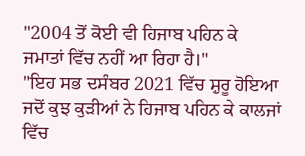"2004 ਤੋਂ ਕੋਈ ਵੀ ਹਿਜਾਬ ਪਹਿਨ ਕੇ ਜਮਾਤਾਂ ਵਿੱਚ ਨਹੀਂ ਆ ਰਿਹਾ ਹੈ।"
"ਇਹ ਸਭ ਦਸੰਬਰ 2021 ਵਿੱਚ ਸ਼ੁਰੂ ਹੋਇਆ ਜਦੋਂ ਕੁਝ ਕੁੜੀਆਂ ਨੇ ਹਿਜਾਬ ਪਹਿਨ ਕੇ ਕਾਲਜਾਂ ਵਿੱਚ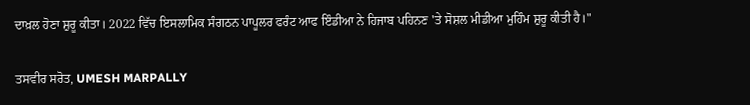ਦਾਖ਼ਲ ਹੋਣਾ ਸ਼ੁਰੂ ਕੀਤਾ। 2022 ਵਿੱਚ ਇਸਲਾਮਿਕ ਸੰਗਠਨ ਪਾਪੂਲਰ ਫਰੰਟ ਆਫ ਇੰਡੀਆ ਨੇ ਹਿਜਾਬ ਪਹਿਨਣ 'ਤੇ ਸੋਸ਼ਲ ਮੀਡੀਆ ਮੁਹਿੰਮ ਸ਼ੁਰੂ ਕੀਤੀ ਹੈ।"

ਤਸਵੀਰ ਸਰੋਤ, UMESH MARPALLY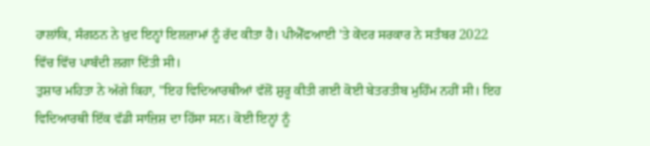ਹਾਲਾਂਕਿ, ਸੰਗਠਨ ਨੇ ਖ਼ੁਦ ਇਨ੍ਹਾਂ ਇਲਜ਼ਾਮਾਂ ਨੂੰ ਰੱਦ ਕੀਤਾ ਹੈ। ਪੀਐੱਫਆਈ 'ਤੇ ਕੇਂਦਰ ਸਰਕਾਰ ਨੇ ਸਤੰਬਰ 2022 ਵਿੱਚ ਵਿੱਚ ਪਾਬੰਦੀ ਲਗਾ ਦਿੱਤੀ ਸੀ।
ਤੁਸ਼ਾਰ ਮਹਿਤਾ ਨੇ ਅੱਗੇ ਕਿਹਾ, "ਇਹ ਵਿਦਿਆਰਥੀਆਂ ਵੱਲੋਂ ਸ਼ੁਰੂ ਕੀਤੀ ਗਈ ਕੋਈ ਬੇਤਰਤੀਬ ਮੁਹਿੰਮ ਨਹੀਂ ਸੀ। ਇਹ ਵਿਦਿਆਰਥੀ ਇੱਕ ਵੱਡੀ ਸਾਜ਼ਿਸ਼ ਦਾ ਹਿੱਸਾ ਸਨ। ਕੋਈ ਇਨ੍ਹਾਂ ਨੂੰ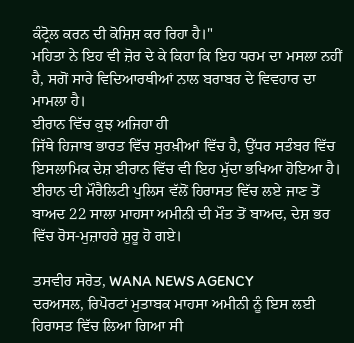ਕੰਟ੍ਰੋਲ ਕਰਨ ਦੀ ਕੋਸ਼ਿਸ਼ ਕਰ ਰਿਹਾ ਹੈ।"
ਮਹਿਤਾ ਨੇ ਇਹ ਵੀ ਜ਼ੋਰ ਦੇ ਕੇ ਕਿਹਾ ਕਿ ਇਹ ਧਰਮ ਦਾ ਮਸਲਾ ਨਹੀਂ ਹੈ, ਸਗੋਂ ਸਾਰੇ ਵਿਦਿਆਰਥੀਆਂ ਨਾਲ ਬਰਾਬਰ ਦੇ ਵਿਵਹਾਰ ਦਾ ਮਾਮਲਾ ਹੈ।
ਈਰਾਨ ਵਿੱਚ ਕੁਝ ਅਜਿਹਾ ਹੀ
ਜਿੱਥੇ ਹਿਜਾਬ ਭਾਰਤ ਵਿੱਚ ਸੁਰਖ਼ੀਆਂ ਵਿੱਚ ਹੈ, ਉੱਧਰ ਸਤੰਬਰ ਵਿੱਚ ਇਸਲਾਮਿਕ ਦੇਸ਼ ਈਰਾਨ ਵਿੱਚ ਵੀ ਇਹ ਮੁੱਦਾ ਭਖਿਆ ਹੋਇਆ ਹੈ।
ਈਰਾਨ ਦੀ ਮੌਰੈਲਿਟੀ ਪੁਲਿਸ ਵੱਲੋਂ ਹਿਰਾਸਤ ਵਿੱਚ ਲਏ ਜਾਣ ਤੋਂ ਬਾਅਦ 22 ਸਾਲਾ ਮਾਹਸਾ ਅਮੀਨੀ ਦੀ ਮੌਤ ਤੋਂ ਬਾਅਦ, ਦੇਸ਼ ਭਰ ਵਿੱਚ ਰੋਸ-ਮੁਜ਼ਾਹਰੇ ਸ਼ੁਰੂ ਹੋ ਗਏ।

ਤਸਵੀਰ ਸਰੋਤ, WANA NEWS AGENCY
ਦਰਅਸਲ, ਰਿਪੋਰਟਾਂ ਮੁਤਾਬਕ ਮਾਹਸਾ ਅਮੀਨੀ ਨੂੰ ਇਸ ਲਈ ਹਿਰਾਸਤ ਵਿੱਚ ਲਿਆ ਗਿਆ ਸੀ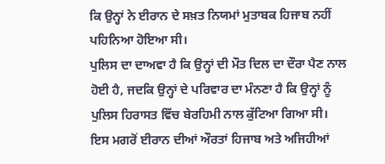ਕਿ ਉਨ੍ਹਾਂ ਨੇ ਈਰਾਨ ਦੇ ਸਖ਼ਤ ਨਿਯਮਾਂ ਮੁਤਾਬਕ ਹਿਜਾਬ ਨਹੀਂ ਪਹਿਨਿਆ ਹੋਇਆ ਸੀ।
ਪੁਲਿਸ ਦਾ ਦਾਅਵਾ ਹੈ ਕਿ ਉਨ੍ਹਾਂ ਦੀ ਮੌਤ ਦਿਲ ਦਾ ਦੌਰਾ ਪੈਣ ਨਾਲ ਹੋਈ ਹੈ, ਜਦਕਿ ਉਨ੍ਹਾਂ ਦੇ ਪਰਿਵਾਰ ਦਾ ਮੰਨਣਾ ਹੈ ਕਿ ਉਨ੍ਹਾਂ ਨੂੰ ਪੁਲਿਸ ਹਿਰਾਸਤ ਵਿੱਚ ਬੇਰਹਿਮੀ ਨਾਲ ਕੁੱਟਿਆ ਗਿਆ ਸੀ।
ਇਸ ਮਗਰੋਂ ਈਰਾਨ ਦੀਆਂ ਔਰਤਾਂ ਹਿਜਾਬ ਅਤੇ ਅਜਿਹੀਆਂ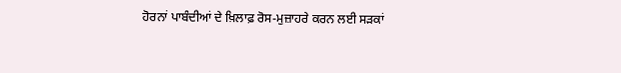ਹੋਰਨਾਂ ਪਾਬੰਦੀਆਂ ਦੇ ਖ਼ਿਲਾਫ਼ ਰੋਸ-ਮੁਜ਼ਾਹਰੇ ਕਰਨ ਲਈ ਸੜਕਾਂ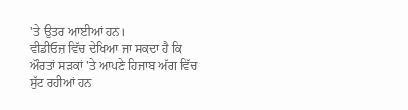'ਤੇ ਉਤਰ ਆਈਆਂ ਹਨ।
ਵੀਡੀਓਜ਼ ਵਿੱਚ ਦੇਖਿਆ ਜਾ ਸਕਦਾ ਹੈ ਕਿ ਔਰਤਾਂ ਸੜਕਾਂ 'ਤੇ ਆਪਣੇ ਹਿਜਾਬ ਅੱਗ ਵਿੱਚ ਸੁੱਟ ਰਹੀਆਂ ਹਨ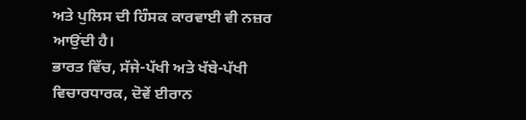ਅਤੇ ਪੁਲਿਸ ਦੀ ਹਿੰਸਕ ਕਾਰਵਾਈ ਵੀ ਨਜ਼ਰ ਆਉਂਦੀ ਹੈ।
ਭਾਰਤ ਵਿੱਚ, ਸੱਜੇ-ਪੱਖੀ ਅਤੇ ਖੱਬੇ-ਪੱਖੀ ਵਿਚਾਰਧਾਰਕ, ਦੋਵੇਂ ਈਰਾਨ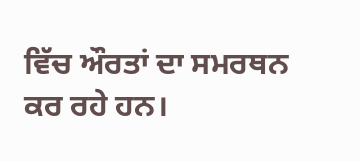ਵਿੱਚ ਔਰਤਾਂ ਦਾ ਸਮਰਥਨ ਕਰ ਰਹੇ ਹਨ।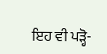ਇਹ ਵੀ ਪੜ੍ਹੋ-